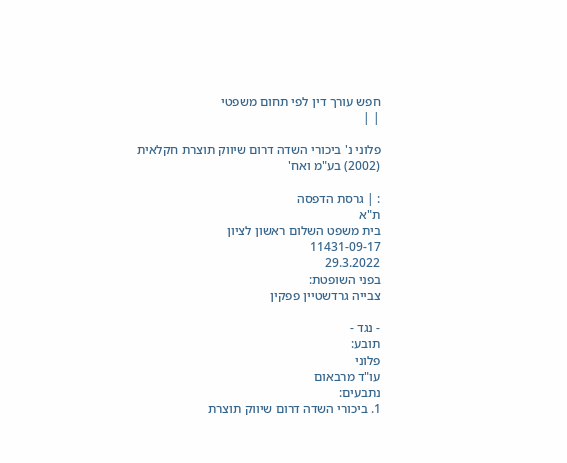חפש עורך דין לפי תחום משפטי
| |

פלוני נ' ביכורי השדה דרום שיווק תוצרת חקלאית (2002) בע"מ ואח'

: | גרסת הדפסה
ת"א
בית משפט השלום ראשון לציון
11431-09-17
29.3.2022
בפני השופטת:
צבייה גרדשטיין פפקין

- נגד -
תובע:
פלוני
עו"ד מרבאום
נתבעים:
1. ביכורי השדה דרום שיווק תוצרת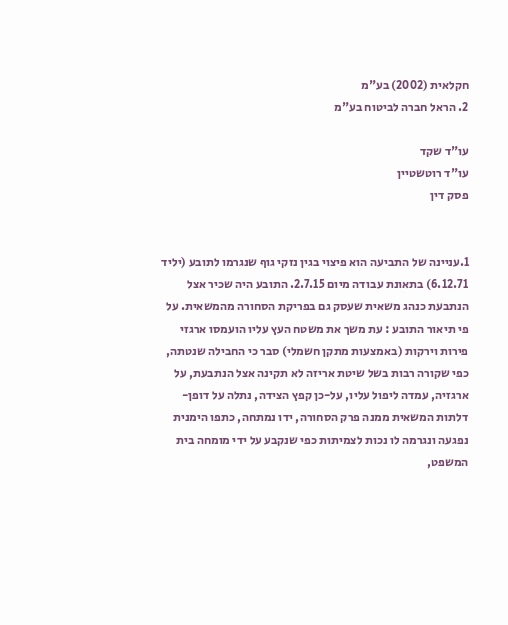חקלאית (2002) בע"מ
2. הראל חברה לביטוח בע"מ

עו"ד שקד
עו"ד רוטשטיין
פסק דין


1.עניינה של התביעה הוא פיצוי בגין נזקי גוף שנגרמו לתובע (יליד 6.12.71) בתאונת עבודה מיום 2.7.15. התובע היה שכיר אצל הנתבעת כנהג משאית שעסק גם בפריקת הסחורה מהמשאית. על פי תיאור התובע : עת משך את משטח העץ עליו הועמסו ארגזי פירות וירקות (באמצעות מתקן חשמלי) סבר כי החבילה שנטתה, כפי שקורה רבות בשל שיטת אריזה לא תקינה אצל הנתבעת, על ארגזיה, עמדה ליפול עליו, על-כן קפץ הצידה, נתלה על דופן-דלתות המשאית ממנה פרק הסחורה, ידו נמתחה, כתפו הימנית נפגעה ונגרמה לו נכות לצמיתות כפי שנקבע על ידי מומחה בית המשפט,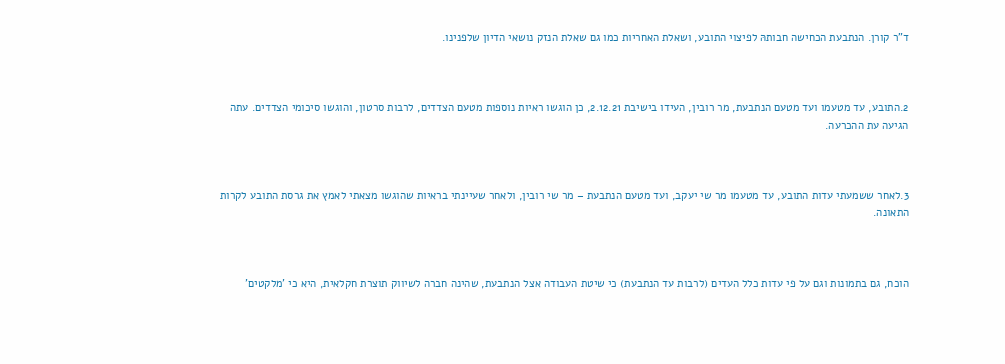ד"ר קורן. הנתבעת הכחישה חבותהּ לפיצוי התובע, ושאלת האחריות כמו גם שאלת הנזק נושאי הדיון שלפנינו.



2.התובע, עד מטעמו ועד מטעם הנתבעת, מר רובין, העידו בישיבת 2.12.21, כן הוגשו ראיות נוספות מטעם הצדדים, לרבות סרטון, והוגשו סיכומי הצדדים. עתה הגיעה עת ההכרעה.



3.לאחר ששמעתי עדות התובע, עד מטעמו מר שי יעקב, ועד מטעם הנתבעת – מר שי רובין, ולאחר שעיינתי בראיות שהוגשו מצאתי לאמץ את גרסת התובע לקרות התאונה.



הוכח, גם בתמונות וגם על פי עדות כלל העדים (לרבות עד הנתבעת) כי שיטת העבודה אצל הנתבעת, שהינה חברה לשיווק תוצרת חקלאית, היא כי 'מלקטים'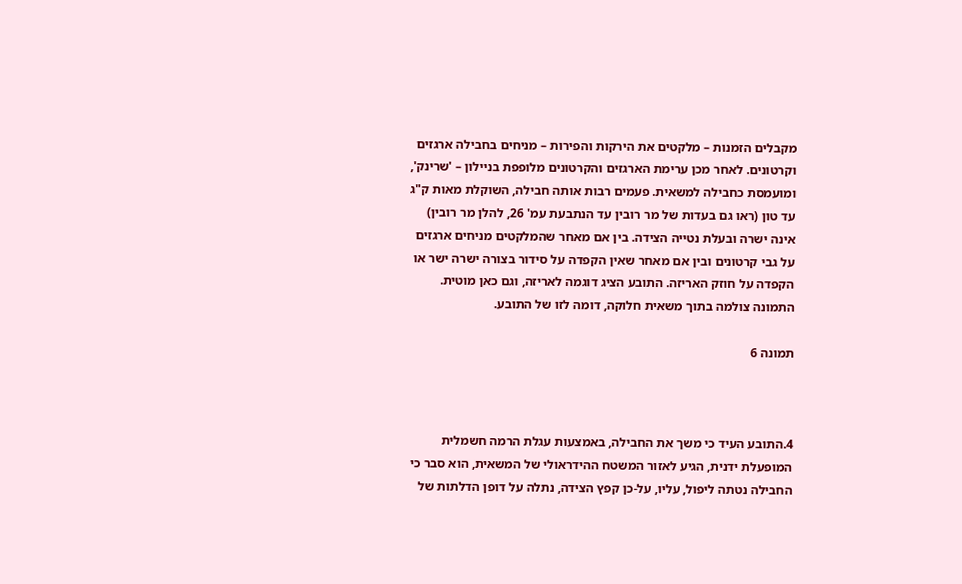מקבלים הזמנות – מלקטים את הירקות והפירות – מניחים בחבילה ארגזים וקרטונים. לאחר מכן ערימת הארגזים והקרטונים מלופפת בניילון – 'שרינק', ומועמסת כחבילה למשאית. פעמים רבות אותה חבילה, השוקלת מאות ק"ג עד טון (ראו גם בעדות של מר רובין עד הנתבעת עמ' 26, להלן מר רובין) אינה ישרה ובעלת נטייה הצידה. בין אם מאחר שהמלקטים מניחים ארגזים על גבי קרטונים ובין אם מאחר שאין הקפדה על סידור בצורה ישרה ישר או הקפדה על חוזק האריזה. התובע הציג דוגמה לאריזה, וגם כאן מוטית. התמונה צולמה בתוך משאית חלוקה, דומה לזו של התובע.

תמונה 6



4.התובע העיד כי משך את החבילה, באמצעות עגלת הרמה חשמלית המופעלת ידנית, הגיע לאזור המשטח ההידראולי של המשאית, הוא סבר כי החבילה נטתה ליפול, עליו, על-כן קפץ הצידה, נתלה על דופן הדלתות של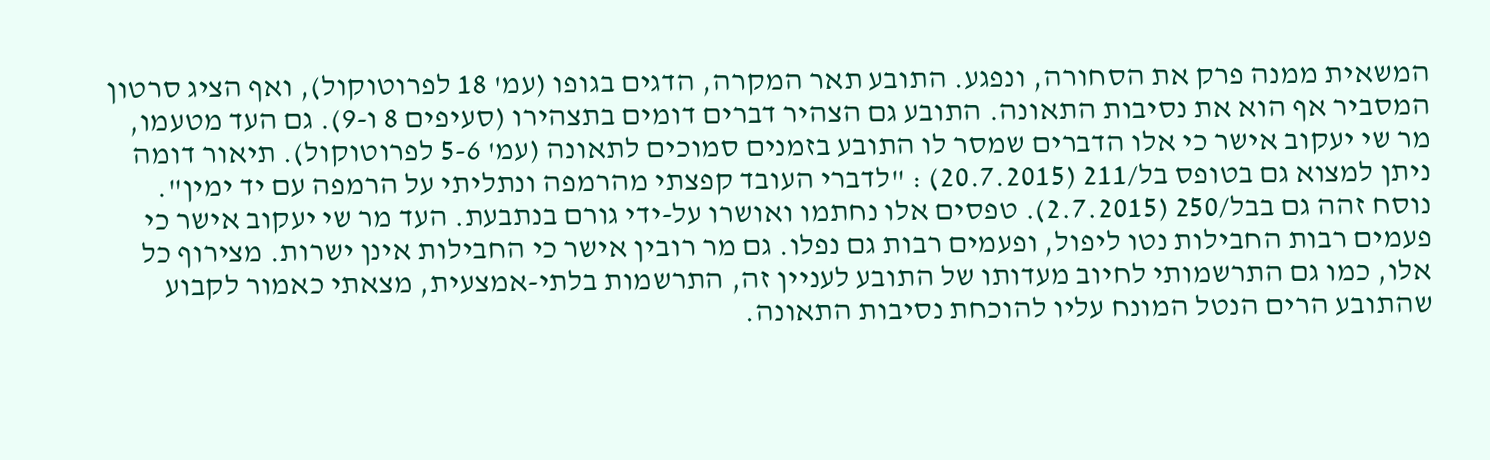המשאית ממנה פרק את הסחורה, ונפגע. התובע תאר המקרה, הדגים בגופו (עמ' 18 לפרוטוקול), ואף הציג סרטון המסביר אף הוא את נסיבות התאונה. התובע גם הצהיר דברים דומים בתצהירו (סעיפים 8 ו-9). גם העד מטעמו, מר שי יעקוב אישר כי אלו הדברים שמסר לו התובע בזמנים סמוכים לתאונה (עמ' 5-6 לפרוטוקול). תיאור דומה ניתן למצוא גם בטופס בל/211 (20.7.2015) : "לדברי העובד קפצתי מהרמפה ונתליתי על הרמפה עם יד ימין". נוסח זהה גם בבל/250 (2.7.2015). טפסים אלו נחתמו ואושרו על-ידי גורם בנתבעת. העד מר שי יעקוב אישר כי פעמים רבות החבילות נטו ליפול, ופעמים רבות גם נפלו. גם מר רובין אישר כי החבילות אינן ישרות. מצירוף כל אלו, כמו גם התרשמותי לחיוב מעדותו של התובע לעניין זה, התרשמות בלתי-אמצעית, מצאתי כאמור לקבוע שהתובע הרים הנטל המונח עליו להוכחת נסיבות התאונה.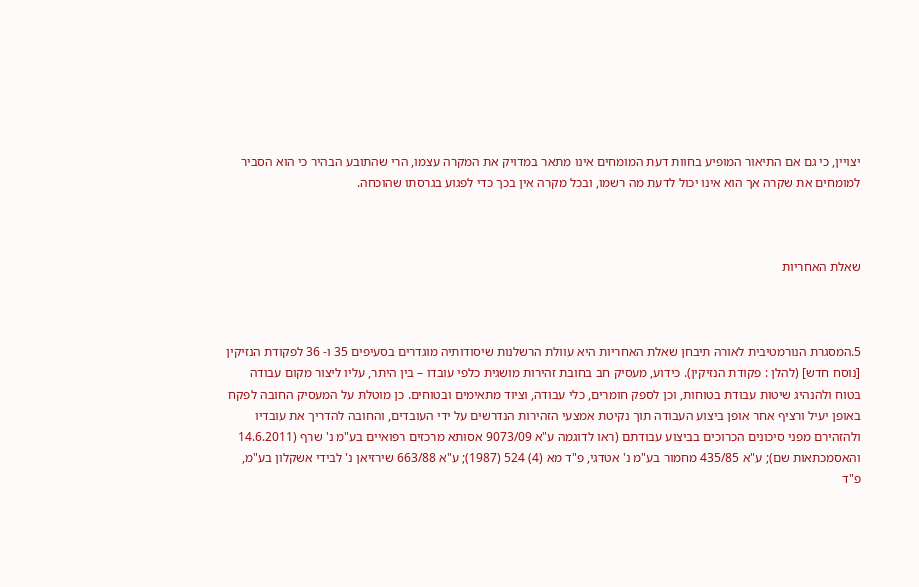יצויין, כי גם אם התיאור המופיע בחוות דעת המומחים אינו מתאר במדויק את המקרה עצמו, הרי שהתובע הבהיר כי הוא הסביר למומחים את שקרה אך הוא אינו יכול לדעת מה רשמו, ובכל מקרה אין בכך כדי לפגוע בגרסתו שהוכחה.



שאלת האחריות



5.המסגרת הנורמטיבית לאורהּ תיבחן שאלת האחריות היא עוולת הרשלנות שיסודותיה מוגדרים בסעיפים 35 ו- 36 לפקודת הנזיקין [נוסח חדש] (להלן : פקודת הנזיקין). כידוע, מעסיק חב בחובת זהירות מושגית כלפי עובדו – בין היתר, עליו ליצור מקום עבודה בטוח ולהנהיג שיטות עבודת בטוחות, וכן לספק חומרים, כלי עבודה, וציוד מתאימים ובטוחים. כן מוטלת על המעסיק החובה לפקח באופן יעיל ורציף אחר אופן ביצוע העבודה תוך נקיטת אמצעי הזהירות הנדרשים על ידי העובדים, והחובה להדריך את עובדיו ולהזהירם מפני סיכונים הכרוכים בביצוע עבודתם (ראו לדוגמה ע"א 9073/09 אסותא מרכזים רפואיים בע"מ נ' שרף (14.6.2011 והאסמכתאות שם); ע"א 435/85 מחמור בע"מ נ' אטדגי, פ"ד מא (4) 524 (1987); ע"א 663/88 שירזיאן נ' לבידי אשקלון בע"מ, פ"ד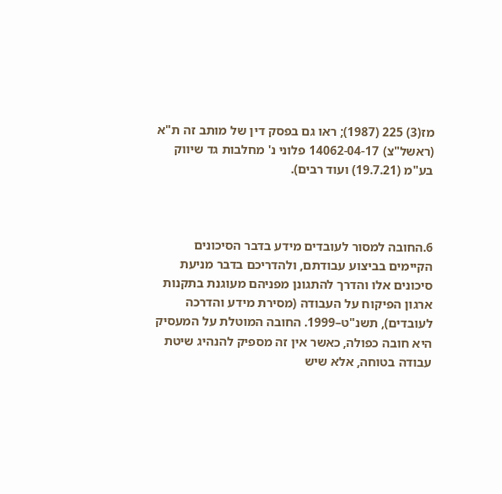מז(3) 225 (1987); ראו גם בפסק דין של מותב זה ת"א (ראשל"צ) 14062-04-17 פלוני נ' מחלבות גד שיווק בע"מ (19.7.21) ועוד רבים).



6.החובה למסור לעובדים מידע בדבר הסיכונים הקיימים בביצוע עבודתם, ולהדריכם בדבר מניעת סיכונים אלו והדרך להתגונן מפניהם מעוגנת בתקנות ארגון הפיקוח על העבודה (מסירת מידע והדרכה לעובדים), תשנ"ט–1999. החובה המוטלת על המעסיק היא חובה כפולה, כאשר אין זה מספיק להנהיג שיטת עבודה בטוחה, אלא שיש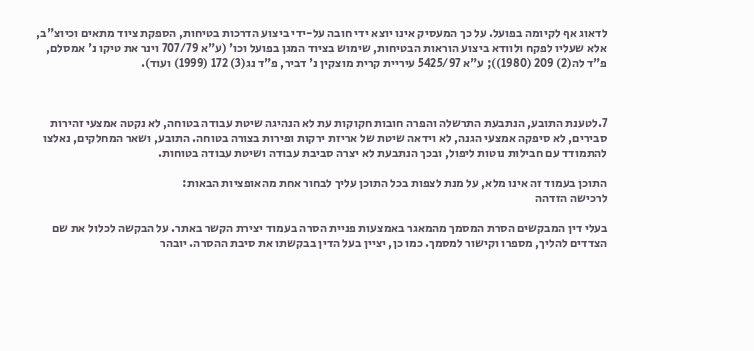לדאוג אף לקיומה בפועל. על כך המעסיק אינו יוצא ידי חובה על-ידי ביצוע הדרכות בטיחות, הספקת ציוד מתאים וכיוצ"ב, אלא שעליו לפקח ולוודא ביצוע הוראות הבטיחות, שימוש בציוד המגן בפועל וכו' (ע"א 707/79 וינר את טיקו נ' אמסלם, פ"ד לה(2) 209 (1980)); ע"א 5425/97 עיריית קרית מוצקין נ' דביר, פ"ד נג(3) 172 (1999) ועוד).



7.לטענת התובע, הנתבעת התרשלה והפרה חובות חקוקות עת לא הנהיגה שיטת עבודה בטוחה, לא נקטה אמצעי זהירות סבירים, לא סיפקה אמצעי הגנה, לא וידאה שיטת של אריזת ירקות ופירות בצורה בטוחה. התובע, ושאר המחלקים, נאלצו להתמודד עם חבילות נוטות ליפול, ובכך הנתבעת לא יצרה סביבת עבודה ושיטת עבודה בטוחות.

התוכן בעמוד זה אינו מלא, על מנת לצפות בכל התוכן עליך לבחור אחת מהאופציות הבאות:
לרכישה הזדהה

בעלי דין המבקשים הסרת המסמך מהמאגר באמצעות פניית הסרה בעמוד יצירת הקשר באתר. על הבקשה לכלול את שם הצדדים להליך, מספרו וקישור למסמך. כמו כן, יציין בעל הדין בבקשתו את סיבת ההסרה. יובהר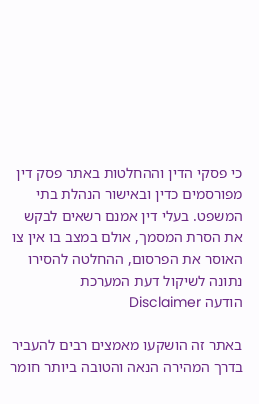כי פסקי הדין וההחלטות באתר פסק דין מפורסמים כדין ובאישור הנהלת בתי המשפט. בעלי דין אמנם רשאים לבקש את הסרת המסמך, אולם במצב בו אין צו האוסר את הפרסום, ההחלטה להסירו נתונה לשיקול דעת המערכת
הודעה Disclaimer

באתר זה הושקעו מאמצים רבים להעביר בדרך המהירה הנאה והטובה ביותר חומר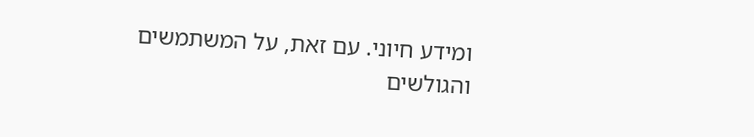ומידע חיוני. עם זאת, על המשתמשים והגולשים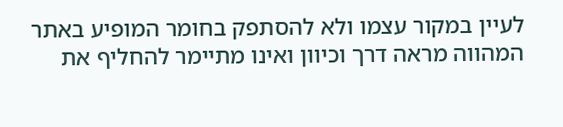לעיין במקור עצמו ולא להסתפק בחומר המופיע באתר המהווה מראה דרך וכיוון ואינו מתיימר להחליף את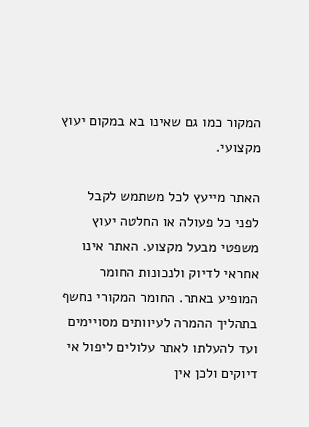המקור כמו גם שאינו בא במקום יעוץ מקצועי.

האתר מייעץ לכל משתמש לקבל לפני כל פעולה או החלטה יעוץ משפטי מבעל מקצוע. האתר אינו אחראי לדיוק ולנכונות החומר המופיע באתר. החומר המקורי נחשף בתהליך ההמרה לעיוותים מסויימים ועד להעלתו לאתר עלולים ליפול אי דיוקים ולכן אין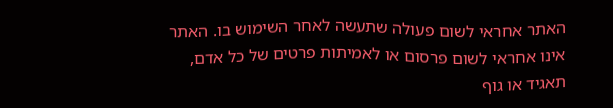האתר אחראי לשום פעולה שתעשה לאחר השימוש בו. האתר אינו אחראי לשום פרסום או לאמיתות פרטים של כל אדם, תאגיד או גוף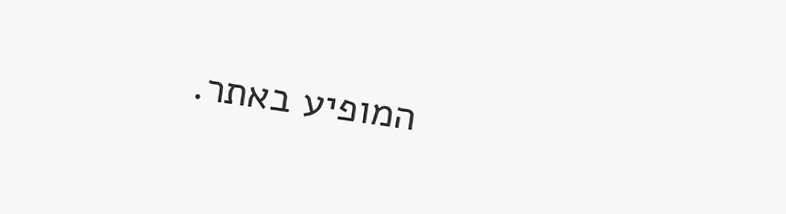המופיע באתר.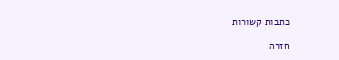כתבות קשורות

חזרה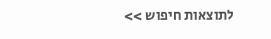לתוצאות חיפוש >>